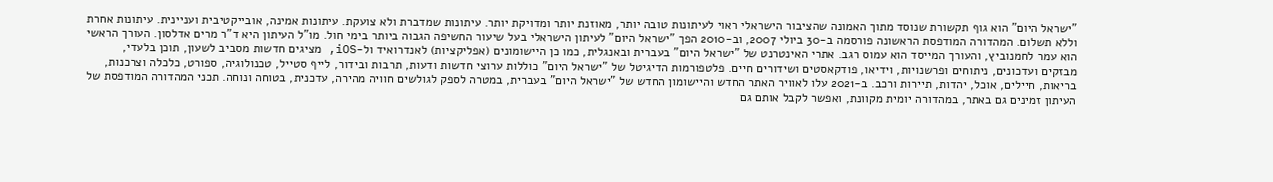"ישראל היום" הוא גוף תקשורת שנוסד מתוך האמונה שהציבור הישראלי ראוי לעיתונות טובה יותר, מאוזנת יותר ומדויקת יותר. עיתונות שמדברת ולא צועקת. עיתונות אמינה, אובייקטיבית ועניינית. עיתונות אחרת וללא תשלום. המהדורה המודפסת הראשונה פורסמה ב-30 ביולי 2007, וב-2010 הפך "ישראל היום" לעיתון הישראלי בעל שיעור החשיפה הגבוה ביותר בימי חול. מו"ל העיתון היא ד"ר מרים אדלסון. העורך הראשי הוא עמר לחמנוביץ, והעורך המייסד הוא עמוס רגב. אתרי האינטרנט של "ישראל היום" בעברית ובאנגלית, כמו כן היישומונים (אפליקציות) לאנדרואיד ול-iOS, מציגים חדשות מסביב לשעון, תוכן בלעדי, מבזקים ועדכונים, ניתוחים ופרשנויות, וידיאו, פודקאסטים ושידורים חיים. פלטפורמות הדיגיטל של "ישראל היום" כוללות ערוצי חדשות ודעות, תרבות ובידור, לייף סטייל, טכנולוגיה, ספורט, כלכלה וצרכנות, בריאות, חיילים, אוכל, יהדות, תיירות ורכב. ב-2021 עלו לאוויר האתר החדש והיישומון החדש של "ישראל היום" בעברית, במטרה לספק לגולשים חוויה מהירה, עדכנית, בטוחה ונוחה. תכני המהדורה המודפסת של העיתון זמינים גם באתר, במהדורה יומית מקוונת, ואפשר לקבל אותם גם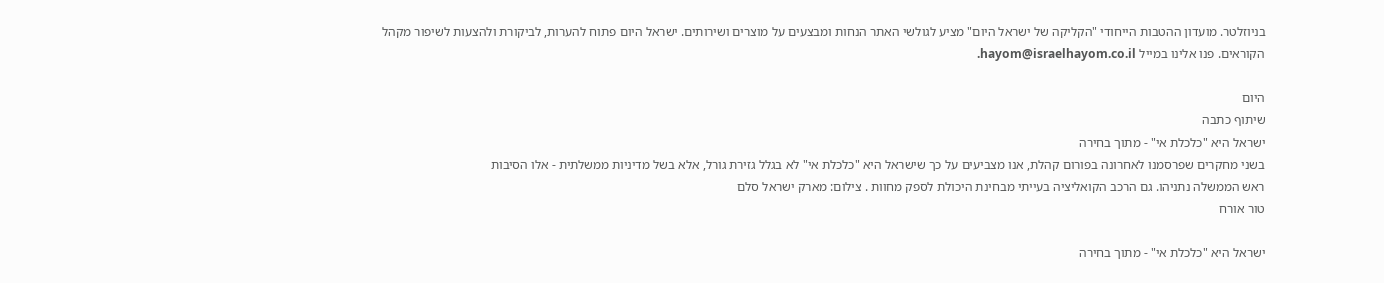בניוזלטר. מועדון ההטבות הייחודי "הקליקה של ישראל היום" מציע לגולשי האתר הנחות ומבצעים על מוצרים ושירותים. ישראל היום פתוח להערות, לביקורת ולהצעות לשיפור מקהל הקוראים. פנו אלינו במייל hayom@israelhayom.co.il.

היום
שיתוף כתבה
ישראל היא "כלכלת אי" - מתוך בחירה
בשני מחקרים שפרסמנו לאחרונה בפורום קהלת, אנו מצביעים על כך שישראל היא "כלכלת אי" לא בגלל גזירת גורל, אלא בשל מדיניות ממשלתית - אלו הסיבות
ראש הממשלה נתניהו. גם הרכב הקואליציה בעייתי מבחינת היכולת לספק מחוות . צילום: מארק ישראל סלם
טור אורח

ישראל היא "כלכלת אי" - מתוך בחירה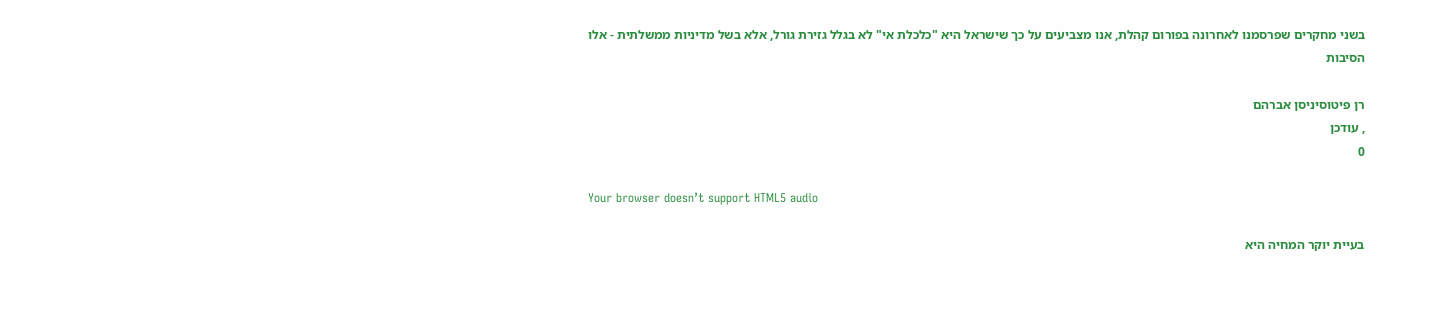בשני מחקרים שפרסמנו לאחרונה בפורום קהלת, אנו מצביעים על כך שישראל היא "כלכלת אי" לא בגלל גזירת גורל, אלא בשל מדיניות ממשלתית - אלו הסיבות

רן פיטוסיניסן אברהם
, עודכן
0

Your browser doesn’t support HTML5 audio

בעיית יוקר המחיה היא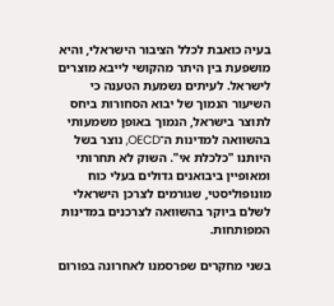בעיה כואבת לכלל הציבור הישראלי, והיא מושפעת בין היתר מהקושי לייבא מוצרים לישראל. לעיתים נשמעת הטענה כי השיעור הנמוך של יבוא הסחורות ביחס לתוצר בישראל, הנמוך באופן משמעותי בהשוואה למדינות ה־OECD, נוצר בשל היותנו "כלכלת אי". השוק לא תחרותי ומאופיין ביבואנים גדולים בעלי כוח מונופוליסטי, שגורמים לצרכן הישראלי לשלם ביוקר בהשוואה לצרכנים במדינות המפותחות.

בשני מחקרים שפרסמנו לאחרונה בפורום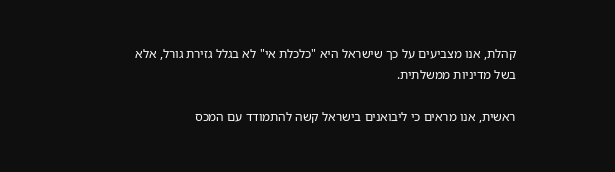קהלת, אנו מצביעים על כך שישראל היא "כלכלת אי" לא בגלל גזירת גורל, אלא בשל מדיניות ממשלתית.

ראשית, אנו מראים כי ליבואנים בישראל קשה להתמודד עם המכס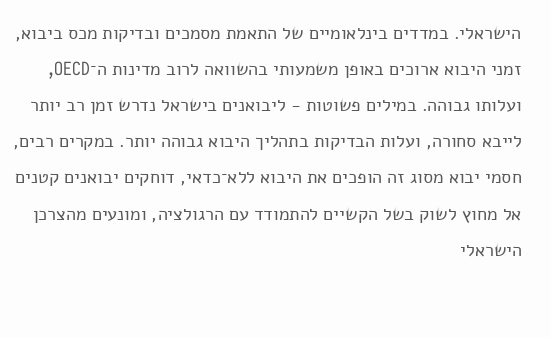הישראלי. במדדים בינלאומיים של התאמת מסמכים ובדיקות מכס ביבוא, זמני היבוא ארוכים באופן משמעותי בהשוואה לרוב מדינות ה־OECD, ועלותו גבוהה. במילים פשוטות - ליבואנים בישראל נדרש זמן רב יותר לייבא סחורה, ועלות הבדיקות בתהליך היבוא גבוהה יותר. במקרים רבים, חסמי יבוא מסוג זה הופכים את היבוא ללא־כדאי, דוחקים יבואנים קטנים אל מחוץ לשוק בשל הקשיים להתמודד עם הרגולציה, ומונעים מהצרכן הישראלי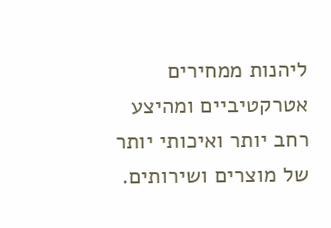ליהנות ממחירים אטרקטיביים ומהיצע רחב יותר ואיכותי יותר של מוצרים ושירותים.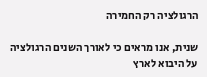הרגולציה רק החמירה

שנית, אנו מראים כי לאורך השנים הרגולציה על היבוא לארץ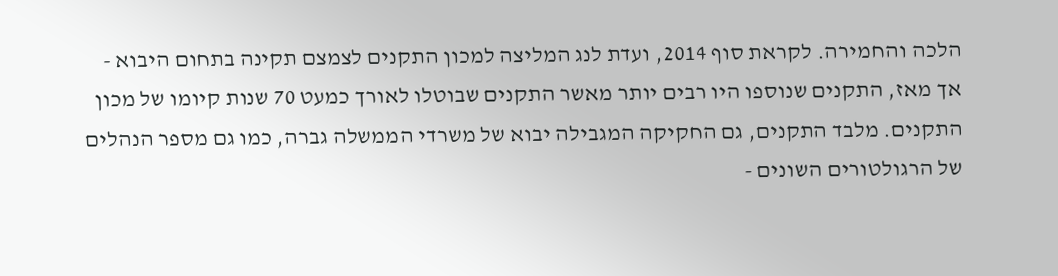הלכה והחמירה. לקראת סוף 2014, ועדת לנג המליצה למכון התקנים לצמצם תקינה בתחום היבוא - אך מאז, התקנים שנוספו היו רבים יותר מאשר התקנים שבוטלו לאורך כמעט 70 שנות קיומו של מכון התקנים. מלבד התקנים, גם החקיקה המגבילה יבוא של משרדי הממשלה גברה, כמו גם מספר הנהלים של הרגולטורים השונים -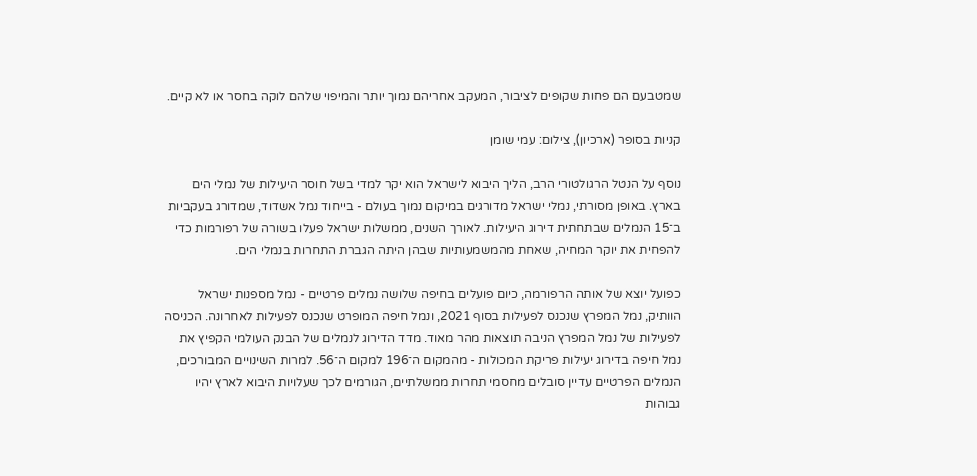שמטבעם הם פחות שקופים לציבור, המעקב אחריהם נמוך יותר והמיפוי שלהם לוקה בחסר או לא קיים.

קניות בסופר (ארכיון), צילום: עמי שומן

נוסף על הנטל הרגולטורי הרב, הליך היבוא לישראל הוא יקר למדי בשל חוסר היעילות של נמלי הים בארץ. באופן מסורתי, נמלי ישראל מדורגים במיקום נמוך בעולם - בייחוד נמל אשדוד, שמדורג בעקביות ב־15 הנמלים שבתחתית דירוג היעילות. לאורך השנים, ממשלות ישראל פעלו בשורה של רפורמות כדי להפחית את יוקר המחיה, שאחת מהמשמעותיות שבהן היתה הגברת התחרות בנמלי הים.

כפועל יוצא של אותה הרפורמה, כיום פועלים בחיפה שלושה נמלים פרטיים - נמל מספנות ישראל הוותיק, נמל המפרץ שנכנס לפעילות בסוף 2021, ונמל חיפה המופרט שנכנס לפעילות לאחרונה. הכניסה לפעילות של נמל המפרץ הניבה תוצאות מהר מאוד. מדד הדירוג לנמלים של הבנק העולמי הקפיץ את נמל חיפה בדירוג יעילות פריקת המכולות - מהמקום ה־196 למקום ה־56. למרות השינויים המבורכים, הנמלים הפרטיים עדיין סובלים מחסמי תחרות ממשלתיים, הגורמים לכך שעלויות היבוא לארץ יהיו גבוהות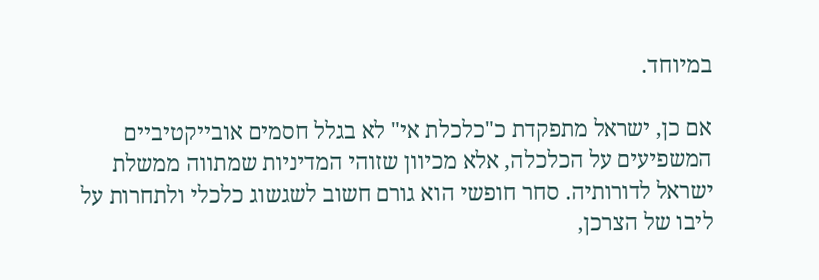במיוחד.

אם כן, ישראל מתפקדת כ"כלכלת אי" לא בגלל חסמים אובייקטיביים המשפיעים על הכלכלה, אלא מכיוון שזוהי המדיניות שמתווה ממשלת ישראל לדורותיה. סחר חופשי הוא גורם חשוב לשגשוג כלכלי ולתחרות על ליבו של הצרכן,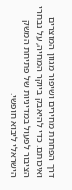דרך הפחתת מחירים ושיפור מגוון המוצרים ואיכותם. כדי להיאבק ביוקר המחיה, על נבחרי הציבור לפעול במדיניות של פתיחת המשק הישראלי ליבוא חופשי.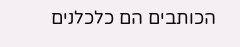הכותבים הם כלכלנים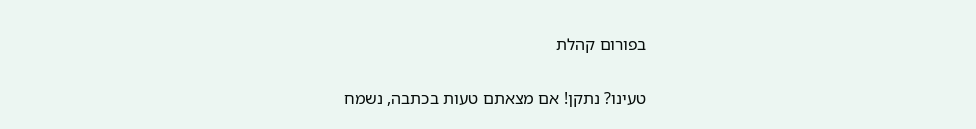בפורום קהלת

טעינו? נתקן! אם מצאתם טעות בכתבה, נשמח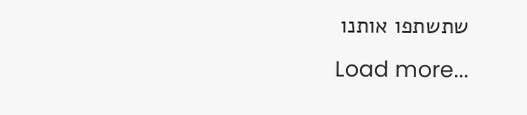שתשתפו אותנו
Load more...